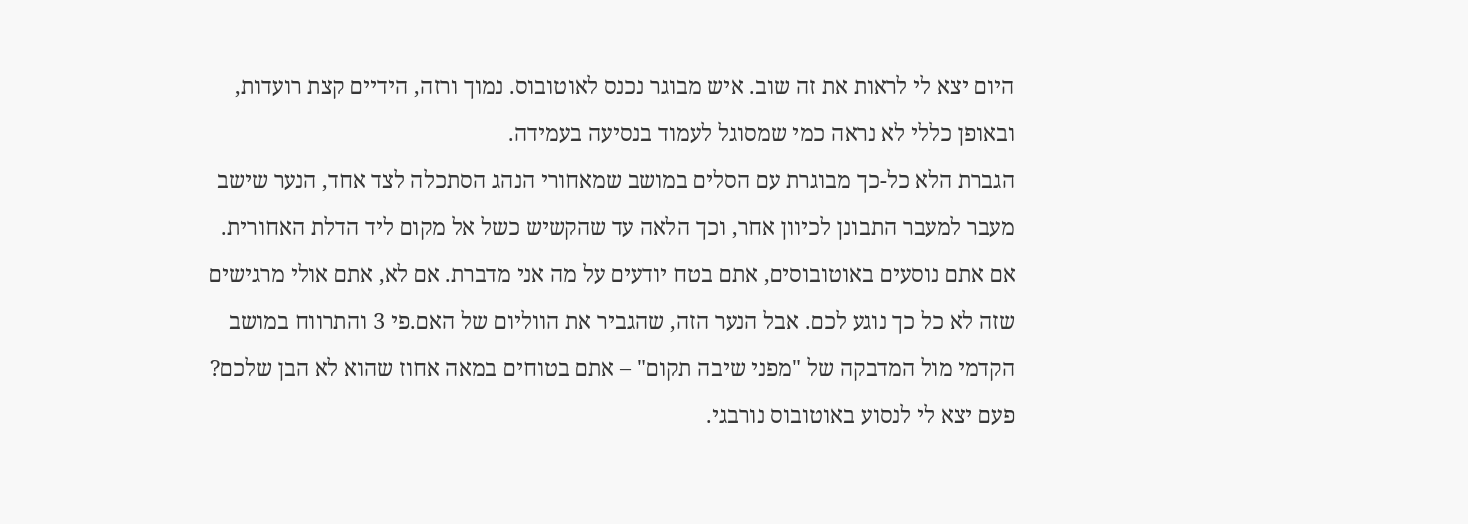היום יצא לי לראות את זה שוב. איש מבוגר נכנס לאוטובוס. נמוך ורזה, הידיים קצת רועדות, ובאופן כללי לא נראה כמי שמסוגל לעמוד בנסיעה בעמידה.
הגברת הלא כל-כך מבוגרת עם הסלים במושב שמאחורי הנהג הסתכלה לצד אחד, הנער שישב מעבר למעבר התבונן לכיוון אחר, וכך הלאה עד שהקשיש כשל אל מקום ליד הדלת האחורית.
אם אתם נוסעים באוטובוסים, אתם בטח יודעים על מה אני מדברת. אם לא, אתם אולי מרגישים שזה לא כל כך נוגע לכם. אבל הנער הזה, שהגביר את הווליום של האם.פי 3 והתרווח במושב הקדמי מול המדבקה של "מפני שיבה תקום" – אתם בטוחים במאה אחוז שהוא לא הבן שלכם?
פעם יצא לי לנסוע באוטובוס נורבגי.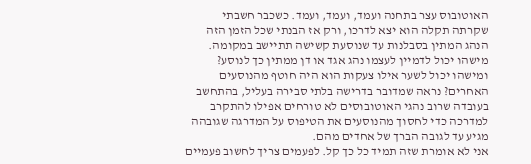האוטובוס עצר בתחנה ועמד, ועמד, ועמד. כשכבר חשבתי שקרתה תקלה הוא יצא לדרכו, ורק אז הבנתי שכל הזמן הזה הנהג המתין בסבלנות עד שנוסעת קשישה תתיישב במקומה.
מישהו יכול לדמיין לעצמו נהג אגד או דן ממתין כך לנוסע? ומישהו יכול לשער אילו צעקות הוא היה חוטף מהנוסעים האחרים? נראה שמדובר בדרישה בלתי סבירה בעליל, בהתחשב בעובדה שרוב נהגי האוטובוסים לא טורחים אפילו להתקרב למדרכה כדי לחסוך מהנוסעים את הטיפוס על המדרגה שגובהה מגיע עד לגובה הברך של אחדים מהם.
אני לא אומרת שזה תמיד כל כך קל. לפעמים צריך לחשוב פעמיים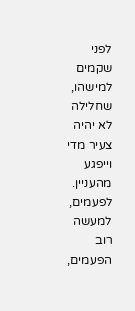לפני שקמים למישהו, שחלילה לא יהיה צעיר מדי וייפגע מהעניין.
לפעמים, למעשה רוב הפעמים,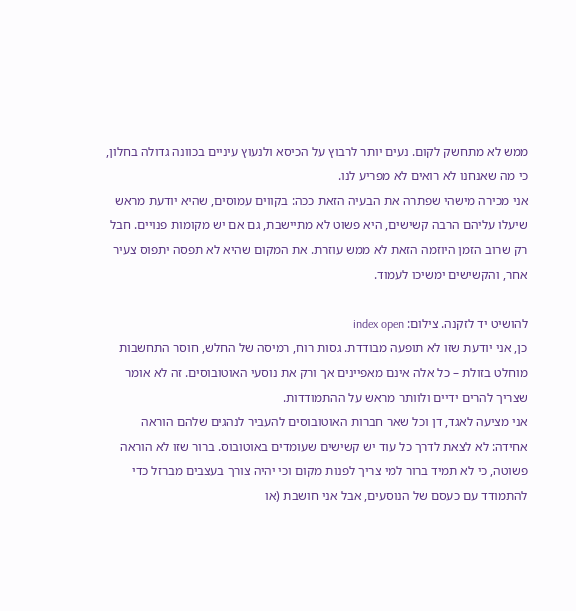ממש לא מתחשק לקום. נעים יותר לרבוץ על הכיסא ולנעוץ עיניים בכוונה גדולה בחלון, כי מה שאנחנו לא רואים לא מפריע לנו.
אני מכירה מישהי שפתרה את הבעיה הזאת ככה: בקווים עמוסים, שהיא יודעת מראש שיעלו עליהם הרבה קשישים, היא פשוט לא מתיישבת, גם אם יש מקומות פנויים. חבל רק שרוב הזמן היוזמה הזאת לא ממש עוזרת. את המקום שהיא לא תפסה יתפוס צעיר אחר, והקשישים ימשיכו לעמוד.

להושיט יד לזקנה. צילום: index open
כן, אני יודעת שזו לא תופעה מבודדת. גסות רוח, רמיסה של החלש, חוסר התחשבות מוחלט בזולת – כל אלה אינם מאפיינים אך ורק את נוסעי האוטובוסים. זה לא אומר שצריך להרים ידיים ולוותר מראש על ההתמודדות.
אני מציעה לאגד, דן וכל שאר חברות האוטובוסים להעביר לנהגים שלהם הוראה אחידה: לא לצאת לדרך כל עוד יש קשישים שעומדים באוטובוס. ברור שזו לא הוראה פשוטה, כי לא תמיד ברור למי צריך לפנות מקום וכי יהיה צורך בעצבים מברזל כדי להתמודד עם כעסם של הנוסעים, אבל אני חושבת (או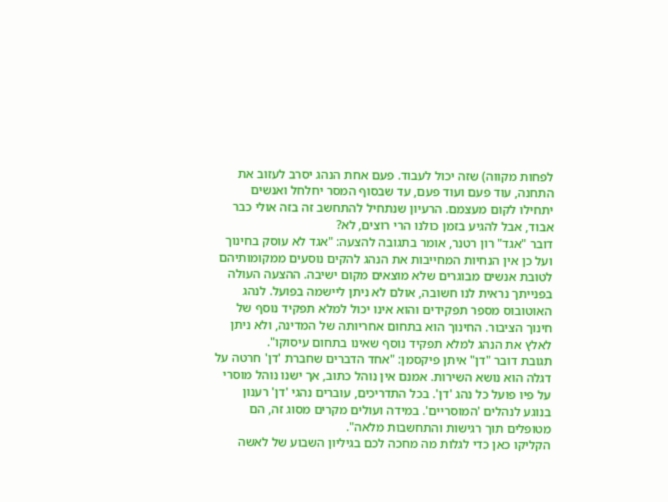לפחות מקווה) שזה יכול לעבוד. פעם אחת הנהג יסרב לעזוב את התחנה, עוד פעם ועוד פעם, עד שבסוף המסר יחלחל ואנשים יתחילו לקום מעצמם. הרעיון שנתחיל להתחשב זה בזה אולי כבר אבוד, אבל להגיע בזמן כולנו הרי רוצים, לא?
דובר "אגד" רון רטנר, אומר בתגובה להצעה: "אגד לא עוסק בחינוך ועל כן אין הנחיות המחייבות את הנהג להקים נוסעים ממקומותיהם לטובת אנשים מבוגרים שלא מוצאים מקום ישיבה. ההצעה העולה בפנייתך נראית לנו חשובה, אולם לא ניתן ליישמה בפועל. לנהג האוטובוס מספר תפקידים והוא אינו יכול למלא תפקיד נוסף של חינוך הציבור. החינוך הוא בתחום אחריותה של המדינה, ולא ניתן לאלץ את הנהג למלא תפקיד נוסף שאינו בתחום עיסוקו".
תגובת דובר "דן" איתן פיקסמן: "אחד הדברים שחברת 'דן' חרטה על דגלה הוא נושא השירות. אמנם אין נוהל כתוב, אך ישנו נוהל מוסרי על פיו פועל כל נהג 'דן'. בכל התדריכים, עוברים נהגי 'דן' רענון בנוגע לנהלים 'המוסריים'. במידה ועולים מקרים מסוג זה, הם מטופלים תוך רגישות והתחשבות מלאה".
הקליקו כאן כדי לגלות מה מחכה לכם בגיליון השבוע של לאשה